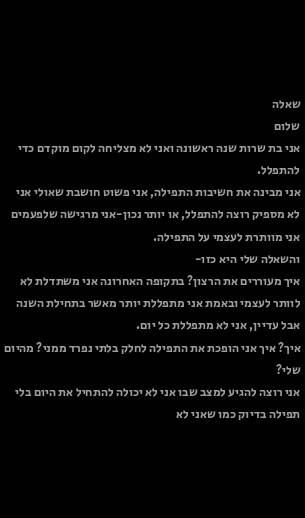שאלה
שלום
אני בת שרות שנה ראשונה ואני לא מצליחה לקום מוקדם כדי להתפלל.
אני מבינה את חשיבות התפילה, אני פשוט חושבת שאולי אני לא מספיק רוצה להתפלל, או יותר נכון-אני מרגישה שלפעמים אני מוותרת לעצמי על התפילה.
והשאלה שלי היא כזו-
איך מעוררים את הרצון? בתקופה האחרונה אני משתדלת לא לוותר לעצמי ובאמת אני מתפללת יותר מאשר בתחילת השנה אבל עדיין, אני לא מתפללת כל יום.
איך? איך אני הופכת את התפילה לחלק בלתי נפרד ממני? מהיום שלי?
אני רוצה להגיע למצב שבו אני לא יכולה להתחיל את היום בלי תפילה בדיוק כמו שאני לא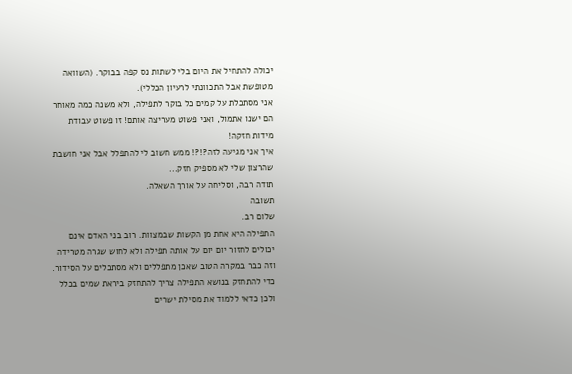יכולה להתחיל את היום בלי לשתות נס קפה בבוקר. (השוואה מטופשת אבל התכוונתי לרעיון הכללי).
אני מסתכלת על קמים כל בוקר לתפילה, ולא משנה כמה מאוחר הם ישנו אתמול, ואני פשוט מעריצה אותם! זו פשוט עבודת מידות חזקה!
איך אני מגיעה לזה?!?! ממש חשוב לי להתפלל אבל אני חושבת שהרצון שלי לא מספיק חזק...
תודה רבה, וסליחה על אורך השאלה.
תשובה
שלום רב.
התפילה היא אחת מן הקשות שבמצוות. רוב בני האדם אינם יכולים לחזור יום יום על אותה תפילה ולא לחוש שגרה מטרידה וזה כבר במקרה הטוב שאכן מתפללים ולא מסתכלים על הסידור. כדי להתחזק בנושא התפילה צריך להתחזק ביראת שמים בכלל ולכן כדאי ללמוד את מסילת ישרים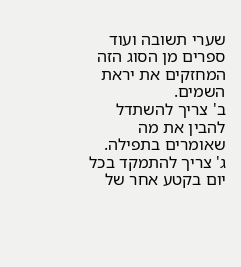שערי תשובה ועוד ספרים מן הסוג הזה המחזקים את יראת השמים.
ב' צריך להשתדל להבין את מה שאומרים בתפילה.
ג' צריך להתמקד בכל יום בקטע אחר של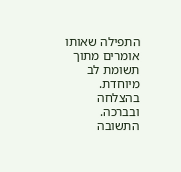התפילה שאותו אומרים מתוך תשומת לב מיוחדת.
בהצלחה ובברכה.
התשובה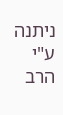ניתנה ע"י הרב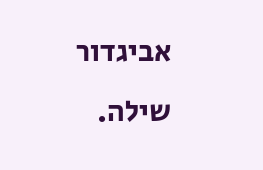אביגדור שילה.